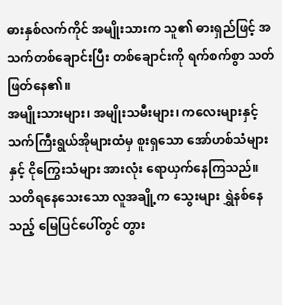ဓားနှစ်လက်ကိုင် အမျိုးသားက သူ၏ ဓားရှည်ဖြင့် အသက်တစ်ချောင်းပြီး တစ်ချောင်းကို ရက်စက်စွာ သတ်ဖြတ်နေ၏။
အမျိုးသားများ၊ အမျိုးသမီးများ၊ ကလေးများနှင့် သက်ကြီးရွယ်အိုများထံမှ စူးရှသော အော်ဟစ်သံများနှင့် ငိုကြွေးသံများ အားလုံး ရောယှက်နေကြသည်။
သတိရနေသေးသော လူအချို့က သွေးများ ရွှဲနစ်နေသည့် မြေပြင်ပေါ်တွင် တွား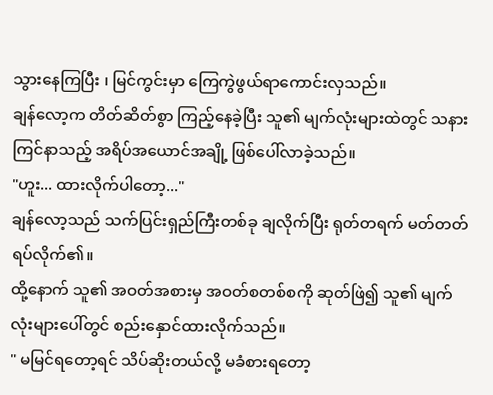သွားနေကြပြီး ၊ မြင်ကွင်းမှာ ကြေကွဲဖွယ်ရာကောင်းလှသည်။
ချန်လော့က တိတ်ဆိတ်စွာ ကြည့်နေခဲ့ပြီး သူ၏ မျက်လုံးများထဲတွင် သနားကြင်နာသည့် အရိပ်အယောင်အချို့ ဖြစ်ပေါ်လာခဲ့သည်။
"ဟူး... ထားလိုက်ပါတော့..."
ချန်လော့သည် သက်ပြင်းရှည်ကြီးတစ်ခု ချလိုက်ပြီး ရုတ်တရက် မတ်တတ်ရပ်လိုက်၏။
ထို့နောက် သူ၏ အဝတ်အစားမှ အဝတ်စတစ်စကို ဆုတ်ဖြဲ၍ သူ၏ မျက်လုံးများပေါ်တွင် စည်းနှောင်ထားလိုက်သည်။
" မမြင်ရတော့ရင် သိပ်ဆိုးတယ်လို့ မခံစားရတော့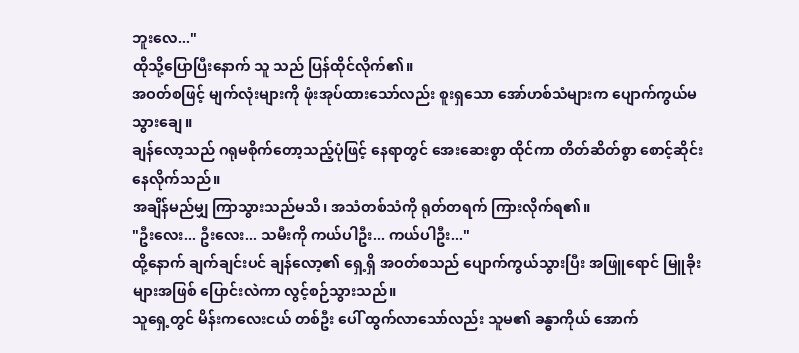ဘူးလေ..."
ထိုသို့ပြောပြီးနောက် သူ သည် ပြန်ထိုင်လိုက်၏။
အဝတ်စဖြင့် မျက်လုံးများကို ဖုံးအုပ်ထားသော်လည်း စူးရှသော အော်ဟစ်သံများက ပျောက်ကွယ်မသွားချေ။
ချန်လော့သည် ဂရုမစိုက်တော့သည့်ပုံဖြင့် နေရာတွင် အေးဆေးစွာ ထိုင်ကာ တိတ်ဆိတ်စွာ စောင့်ဆိုင်းနေလိုက်သည်။
အချိန်မည်မျှ ကြာသွားသည်မသိ၊ အသံတစ်သံကို ရုတ်တရက် ကြားလိုက်ရ၏။
"ဦးလေး... ဦးလေး... သမီးကို ကယ်ပါဦး... ကယ်ပါဦး..."
ထို့နောက် ချက်ချင်းပင် ချန်လော့၏ ရှေ့ရှိ အဝတ်စသည် ပျောက်ကွယ်သွားပြီး အဖြူရောင် မြူခိုးများအဖြစ် ပြောင်းလဲကာ လွင့်စဉ်သွားသည်။
သူရှေ့တွင် မိန်းကလေးငယ် တစ်ဦး ပေါ် ထွက်လာသော်လည်း သူမ၏ ခန္ဓာကိုယ် အောက်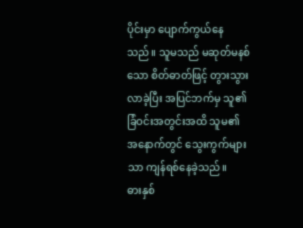ပိုင်းမှာ ပျောက်ကွယ်နေသည်။ သူမသည် မဆုတ်မနစ်သော စိတ်ဓာတ်ဖြင့် တွားသွားလာခဲ့ပြီး အပြင်ဘက်မှ သူ၏ ခြံဝင်းအတွင်းအထိ သူမ၏ အနောက်တွင် သွေးကွက်များသာ ကျန်ရစ်နေခဲ့သည်။
ဓားနှစ်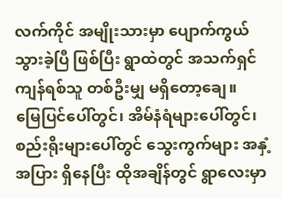လက်ကိုင် အမျိုးသားမှာ ပျောက်ကွယ်သွားခဲ့ပြီ ဖြစ်ပြီး ရွာထဲတွင် အသက်ရှင်ကျန်ရစ်သူ တစ်ဦးမျှ မရှိတော့ချေ။
မြေပြင်ပေါ်တွင်၊ အိမ်နံရံများပေါ်တွင်၊ စည်းရိုးများပေါ်တွင် သွေးကွက်များ အနှံ့အပြား ရှိနေပြီး ထိုအချိန်တွင် ရွာလေးမှာ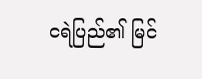ငရဲပြည်၏ မြင်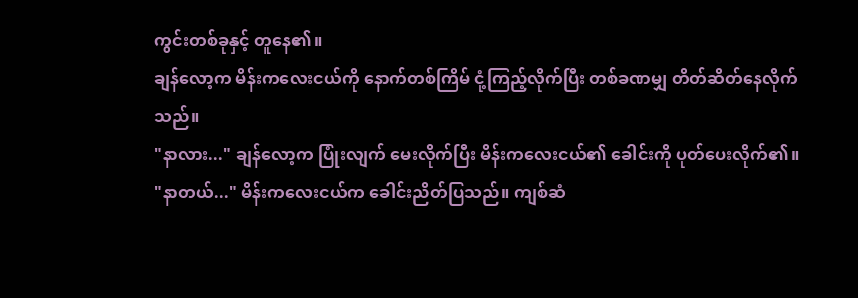ကွင်းတစ်ခုနှင့် တူနေ၏။
ချန်လော့က မိန်းကလေးငယ်ကို နောက်တစ်ကြိမ် ငုံ့ကြည့်လိုက်ပြီး တစ်ခဏမျှ တိတ်ဆိတ်နေလိုက်သည်။
"နာလား..." ချန်လော့က ပြုံးလျက် မေးလိုက်ပြီး မိန်းကလေးငယ်၏ ခေါင်းကို ပုတ်ပေးလိုက်၏။
"နာတယ်..." မိန်းကလေးငယ်က ခေါင်းညိတ်ပြသည်။ ကျစ်ဆံ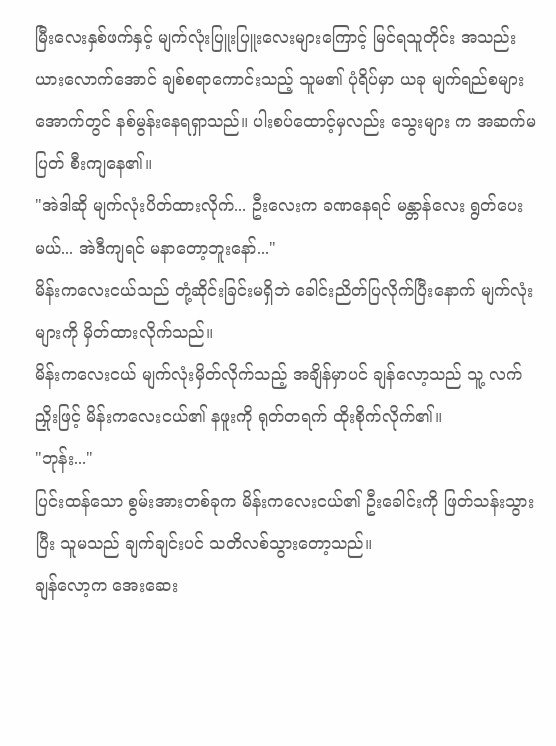မြီးလေးနှစ်ဖက်နှင့် မျက်လုံးပြူးပြူးလေးများကြောင့် မြင်ရသူတိုင်း အသည်းယားလောက်အောင် ချစ်စရာကောင်းသည့် သူမ၏ ပုံရိပ်မှာ ယခု မျက်ရည်စများအောက်တွင် နစ်မွန်းနေရရှာသည်။ ပါးစပ်ထောင့်မှလည်း သွေးများ က အဆက်မပြတ် စီးကျနေ၏။
"အဲဒါဆို မျက်လုံးပိတ်ထားလိုက်... ဦးလေးက ခဏနေရင် မန္တာန်လေး ရွတ်ပေးမယ်... အဲဒီကျရင် မနာတော့ဘူးနော်..."
မိန်းကလေးငယ်သည် တုံ့ဆိုင်းခြင်းမရှိဘဲ ခေါင်းညိတ်ပြလိုက်ပြီးနောက် မျက်လုံးများကို မှိတ်ထားလိုက်သည်။
မိန်းကလေးငယ် မျက်လုံးမှိတ်လိုက်သည့် အချိန်မှာပင် ချန်လော့သည် သူ့ လက်ညှိုးဖြင့် မိန်းကလေးငယ်၏ နဖူးကို ရုတ်တရက် ထိုးစိုက်လိုက်၏။
"ဘုန်း..."
ပြင်းထန်သော စွမ်းအားတစ်ခုက မိန်းကလေးငယ်၏ ဦးခေါင်းကို ဖြတ်သန်းသွားပြီး သူမသည် ချက်ချင်းပင် သတိလစ်သွားတော့သည်။
ချန်လော့က အေးဆေး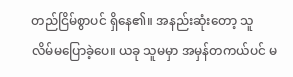တည်ငြိမ်စွာပင် ရှိနေ၏။ အနည်းဆုံးတော့ သူ လိမ်မပြောခဲ့ပေ။ ယခု သူမမှာ အမှန်တကယ်ပင် မ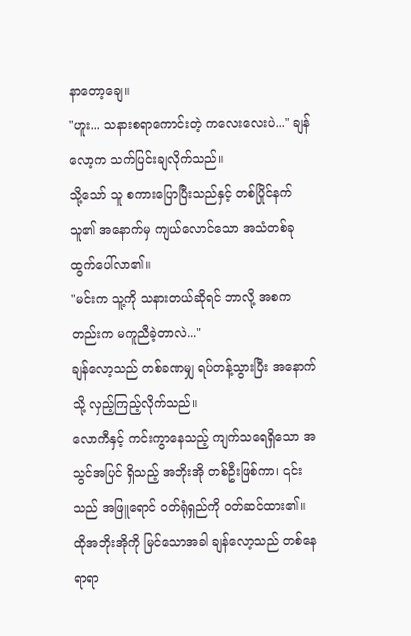နာတော့ချေ။
"ဟူး... သနားစရာကောင်းတဲ့ ကလေးလေးပဲ..." ချန်လော့က သက်ပြင်းချလိုက်သည်။
သို့သော် သူ စကားပြောပြီးသည်နှင့် တစ်ပြိုင်နက် သူ၏ အနောက်မှ ကျယ်လောင်သော အသံတစ်ခု ထွက်ပေါ်လာ၏။
"မင်းက သူ့ကို သနားတယ်ဆိုရင် ဘာလို့ အစကတည်းက မကူညီခဲ့တာလဲ..."
ချန်လော့သည် တစ်ခဏမျှ ရပ်တန့်သွားပြီး အနောက်သို့ လှည့်ကြည့်လိုက်သည်။
လောကီနှင့် ကင်းကွာနေသည့် ကျက်သရေရှိသော အသွင်အပြင် ရှိသည့် အဘိုးအို တစ်ဦးဖြစ်ကာ၊ ၎င်းသည် အဖြူရောင် ဝတ်ရုံရှည်ကို ဝတ်ဆင်ထား၏။
ထိုအဘိုးအိုကို မြင်သောအခါ ချန်လော့သည် တစ်နေရာရာ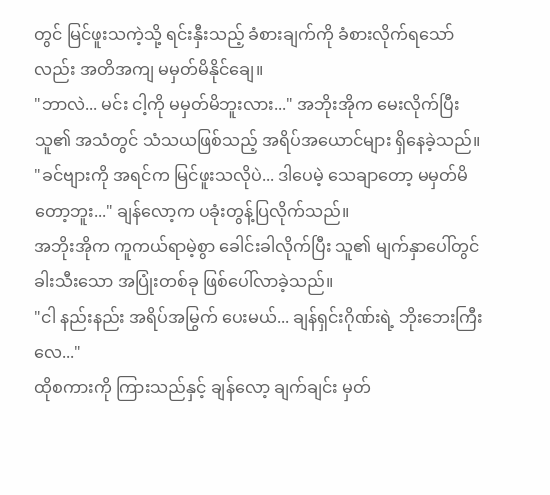တွင် မြင်ဖူးသကဲ့သို့ ရင်းနှီးသည့် ခံစားချက်ကို ခံစားလိုက်ရသော်လည်း အတိအကျ မမှတ်မိနိုင်ချေ။
"ဘာလဲ... မင်း ငါ့ကို မမှတ်မိဘူးလား..." အဘိုးအိုက မေးလိုက်ပြီး သူ၏ အသံတွင် သံသယဖြစ်သည့် အရိပ်အယောင်များ ရှိနေခဲ့သည်။
"ခင်ဗျားကို အရင်က မြင်ဖူးသလိုပဲ... ဒါပေမဲ့ သေချာတော့ မမှတ်မိတော့ဘူး..." ချန်လော့က ပခုံးတွန့်ပြလိုက်သည်။
အဘိုးအိုက ကူကယ်ရာမဲ့စွာ ခေါင်းခါလိုက်ပြီး သူ၏ မျက်နှာပေါ်တွင် ခါးသီးသော အပြုံးတစ်ခု ဖြစ်ပေါ်လာခဲ့သည်။
"ငါ နည်းနည်း အရိပ်အမြွက် ပေးမယ်... ချန်ရှင်းဂိုဏ်းရဲ့ ဘိုးဘေးကြီးလေ..."
ထိုစကားကို ကြားသည်နှင့် ချန်လော့ ချက်ချင်း မှတ်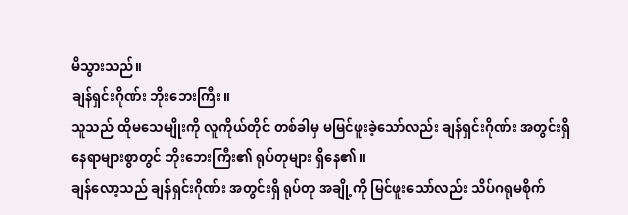မိသွားသည်။
ချန်ရှင်းဂိုဏ်း ဘိုးဘေးကြီး။
သူသည် ထိုမသေမျိုးကို လူကိုယ်တိုင် တစ်ခါမှ မမြင်ဖူးခဲ့သော်လည်း ချန်ရှင်းဂိုဏ်း အတွင်းရှိ နေရာများစွာတွင် ဘိုးဘေးကြီး၏ ရုပ်တုများ ရှိနေ၏။
ချန်လော့သည် ချန်ရှင်းဂိုဏ်း အတွင်းရှိ ရုပ်တု အချို့ကို မြင်ဖူးသော်လည်း သိပ်ဂရုမစိုက်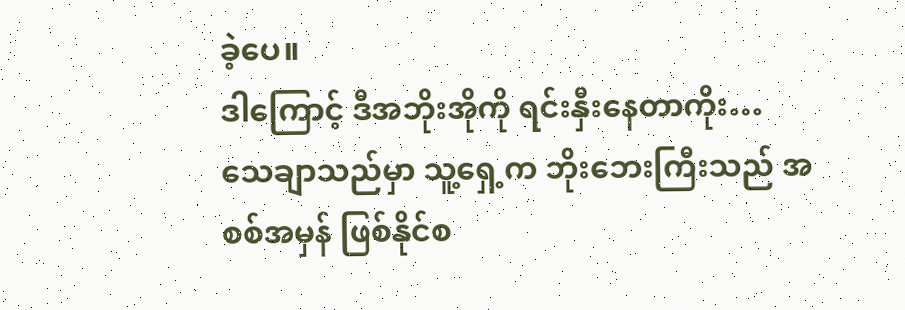ခဲ့ပေ။
ဒါကြောင့် ဒီအဘိုးအိုကို ရင်းနှီးနေတာကိုး…
သေချာသည်မှာ သူ့ရှေ့က ဘိုးဘေးကြီးသည် အစစ်အမှန် ဖြစ်နိုင်စ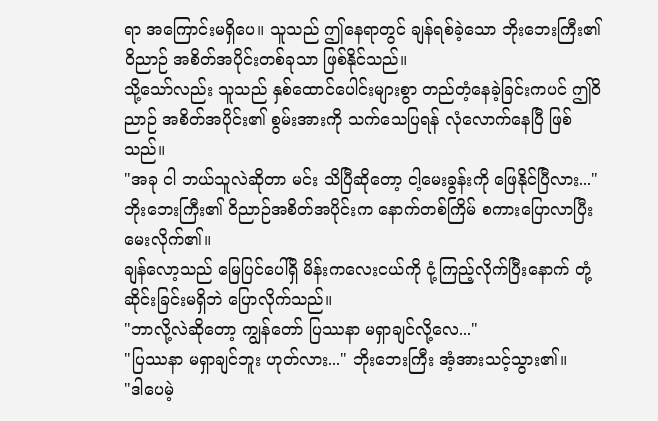ရာ အကြောင်းမရှိပေ။ သူသည် ဤနေရာတွင် ချန်ရစ်ခဲ့သော ဘိုးဘေးကြီး၏ ဝိညာဉ် အစိတ်အပိုင်းတစ်ခုသာ ဖြစ်နိုင်သည်။
သို့သော်လည်း သူသည် နှစ်ထောင်ပေါင်းများစွာ တည်တံ့နေခဲ့ခြင်းကပင် ဤဝိညာဉ် အစိတ်အပိုင်း၏ စွမ်းအားကို သက်သေပြရန် လုံလောက်နေပြီ ဖြစ်သည်။
"အခု ငါ ဘယ်သူလဲဆိုတာ မင်း သိပြီဆိုတော့ ငါ့မေးခွန်းကို ဖြေနိုင်ပြီလား..."
ဘိုးဘေးကြီး၏ ဝိညာဉ်အစိတ်အပိုင်းက နောက်တစ်ကြိမ် စကားပြောလာပြီး မေးလိုက်၏။
ချန်လော့သည် မြေပြင်ပေါ်ရှိ မိန်းကလေးငယ်ကို ငုံ့ကြည့်လိုက်ပြီးနောက် တုံ့ဆိုင်းခြင်းမရှိဘဲ ပြောလိုက်သည်။
"ဘာလို့လဲဆိုတော့ ကျွန်တော် ပြဿနာ မရှာချင်လို့လေ..."
"ပြဿနာ မရှာချင်ဘူး ဟုတ်လား..." ဘိုးဘေးကြီး အံ့အားသင့်သွား၏။
"ဒါပေမဲ့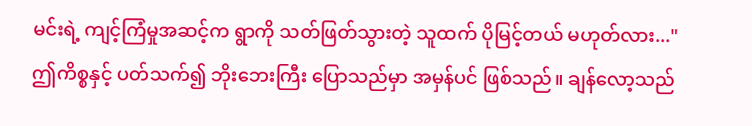မင်းရဲ့ ကျင့်ကြံမှုအဆင့်က ရွာကို သတ်ဖြတ်သွားတဲ့ သူထက် ပိုမြင့်တယ် မဟုတ်လား..."
ဤကိစ္စနှင့် ပတ်သက်၍ ဘိုးဘေးကြီး ပြောသည်မှာ အမှန်ပင် ဖြစ်သည်။ ချန်လော့သည်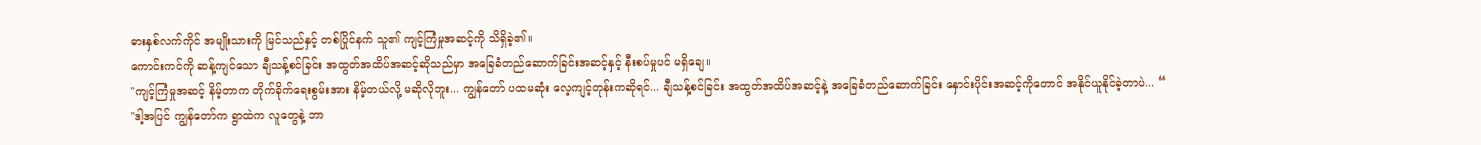ဓားနှစ်လက်ကိုင် အမျိုးသားကို မြင်သည်နှင့် တစ်ပြိုင်နက် သူ၏ ကျင့်ကြံမှုအဆင့်ကို သိရှိခဲ့၏။
ကောင်းကင်ကို ဆန့်ကျင်သော ချီသန့်စင်ခြင်း အထွတ်အထိပ်အဆင့်ဆိုသည်မှာ အခြေခံတည်ဆောက်ခြင်းအဆင့်နှင့် နီးစပ်မှုပင် မရှိချေ။
"ကျင့်ကြံမှုအဆင့် နိမ့်တာက တိုက်ခိုက်ရေးစွမ်းအား နိမ့်တယ်လို့ မဆိုလိုဘူး... ကျွန်တော် ပထမဆုံး လေ့ကျင့်တုန်းကဆိုရင်... ချီသန့်စင်ခြင်း အထွတ်အထိပ်အဆင့်နဲ့ အခြေခံတည်ဆောက်ခြင်း နှောင်းပိုင်းအဆင့်ကိုတောင် အနိုင်ယူနိုင်ခဲ့တာပဲ... “
"ဒါ့အပြင် ကျွန်တော်က ရွာထဲက လူတွေနဲ့ ဘာ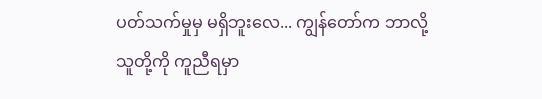ပတ်သက်မှုမှ မရှိဘူးလေ... ကျွန်တော်က ဘာလို့ သူတို့ကို ကူညီရမှာ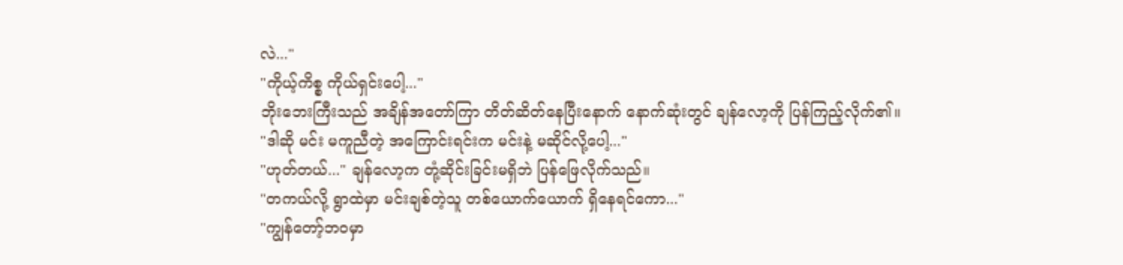လဲ..."
"ကိုယ့်ကိစ္စ ကိုယ်ရှင်းပေါ့..."
ဘိုးဘေးကြီးသည် အချိန်အတော်ကြာ တိတ်ဆိတ်နေပြီးနောက် နောက်ဆုံးတွင် ချန်လော့ကို ပြန်ကြည့်လိုက်၏။
"ဒါဆို မင်း မကူညီတဲ့ အကြောင်းရင်းက မင်းနဲ့ မဆိုင်လို့ပေါ့..."
"ဟုတ်တယ်..." ချန်လော့က တုံ့ဆိုင်းခြင်းမရှိဘဲ ပြန်ဖြေလိုက်သည်။
"တကယ်လို့ ရွာထဲမှာ မင်းချစ်တဲ့သူ တစ်ယောက်ယောက် ရှိနေရင်ကော..."
"ကျွန်တော့်ဘဝမှာ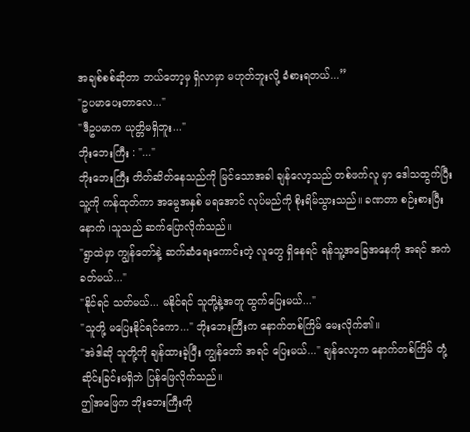အချစ်စစ်ဆိုတာ ဘယ်တော့မှ ရှိလာမှာ မဟုတ်ဘူးလို့ ခံစားရတယ်...”
"ဥပမာပေးတာလေ..."
"ဒီဥပမာက ယုတ္တိမရှိဘူး..."
ဘိုးဘေးကြီး : "..."
ဘိုးဘေးကြီး တိတ်ဆိတ်နေသည်ကို မြင်သောအခါ ချန်လော့သည် တစ်ဖက်လူ မှာ ဒေါသထွက်ပြီး သူ့ကို ကန်ထုတ်ကာ အမွေအနှစ် မရအောင် လုပ်မည်ကို စိုးရိမ်သွားသည်။ ခဏတာ စဉ်းစားပြီးနောက် ၊သူသည် ဆက်ပြောလိုက်သည်။
"ရွာထဲမှာ ကျွန်တော်နဲ့ ဆက်ဆံရေးကောင်းတဲ့ လူတွေ ရှိနေရင် ရန်သူ့အခြေအနေကို အရင် အကဲခတ်မယ်..."
"နိုင်ရင် သတ်မယ်... မနိုင်ရင် သူတို့နဲ့အတူ ထွက်ပြေးမယ်..."
"သူတို့ မပြေးနိုင်ရင်ကော..." ဘိုးဘေးကြီးက နောက်တစ်ကြိမ် မေးလိုက်၏။
"အဲဒါဆို သူတို့ကို ချန်ထားခဲ့ပြီး ကျွန်တော် အရင် ပြေးမယ်..." ချန်လော့က နောက်တစ်ကြိမ် တုံ့ဆိုင်းခြင်းမရှိဘဲ ပြန်ဖြေလိုက်သည်။
ဤအဖြေက ဘိုးဘေးကြီးကို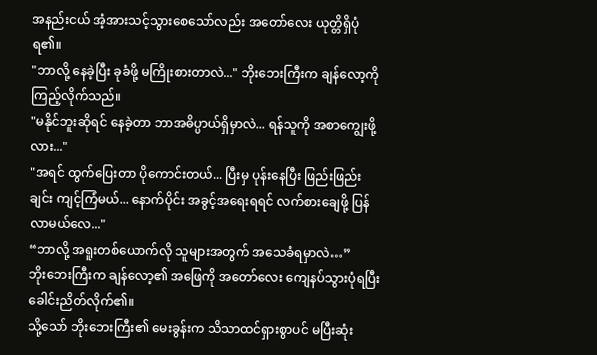အနည်းငယ် အံ့အားသင့်သွားစေသော်လည်း အတော်လေး ယုတ္တိရှိပုံရ၏။
"ဘာလို့ နေခဲ့ပြီး ခုခံဖို့ မကြိုးစားတာလဲ..." ဘိုးဘေးကြီးက ချန်လော့ကို ကြည့်လိုက်သည်။
"မနိုင်ဘူးဆိုရင် နေခဲ့တာ ဘာအဓိပ္ပာယ်ရှိမှာလဲ... ရန်သူကို အစာကျွေးဖို့လား..."
"အရင် ထွက်ပြေးတာ ပိုကောင်းတယ်... ပြီးမှ ပုန်းနေပြီး ဖြည်းဖြည်းချင်း ကျင့်ကြံမယ်... နောက်ပိုင်း အခွင့်အရေးရရင် လက်စားချေဖို့ ပြန်လာမယ်လေ..."
“ဘာလို့ အရူးတစ်ယောက်လို သူများအတွက် အသေခံရမှာလဲ…”
ဘိုးဘေးကြီးက ချန်လော့၏ အဖြေကို အတော်လေး ကျေနပ်သွားပုံရပြီး ခေါင်းညိတ်လိုက်၏။
သို့သော် ဘိုးဘေးကြီး၏ မေးခွန်းက သိသာထင်ရှားစွာပင် မပြီးဆုံး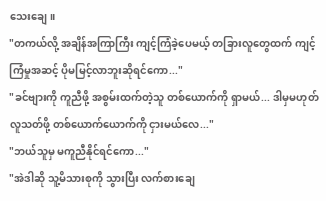သေးချေ။
"တကယ်လို့ အချိန်အကြာကြီး ကျင့်ကြံခဲ့ပေမယ့် တခြားလူတွေထက် ကျင့်ကြံမှုအဆင့် ပိုမမြင့်လာဘူးဆိုရင်ကော..."
"ခင်ဗျားကို ကူညီဖို့ အစွမ်းထက်တဲ့သူ တစ်ယောက်ကို ရှာမယ်... ဒါမှမဟုတ် လူသတ်ဖို့ တစ်ယောက်ယောက်ကို ငှားမယ်လေ..."
"ဘယ်သူမှ မကူညီနိုင်ရင်ကော..."
"အဲဒါဆို သူ့မိသားစုကို သွားပြီး လက်စားချေ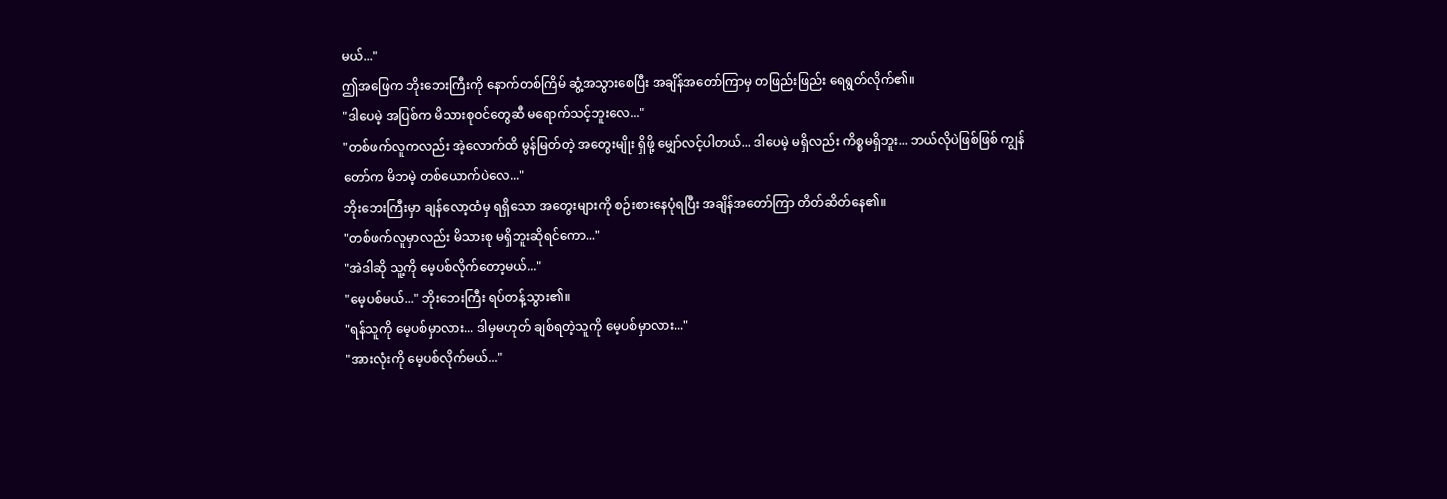မယ်..."
ဤအဖြေက ဘိုးဘေးကြီးကို နောက်တစ်ကြိမ် ဆွံ့အသွားစေပြီး အချိန်အတော်ကြာမှ တဖြည်းဖြည်း ရေရွတ်လိုက်၏။
"ဒါပေမဲ့ အပြစ်က မိသားစုဝင်တွေဆီ မရောက်သင့်ဘူးလေ..."
"တစ်ဖက်လူကလည်း အဲ့လောက်ထိ မွန်မြတ်တဲ့ အတွေးမျိုး ရှိဖို့ မျှော်လင့်ပါတယ်... ဒါပေမဲ့ မရှိလည်း ကိစ္စမရှိဘူး... ဘယ်လိုပဲဖြစ်ဖြစ် ကျွန်တော်က မိဘမဲ့ တစ်ယောက်ပဲလေ..."
ဘိုးဘေးကြီးမှာ ချန်လော့ထံမှ ရရှိသော အတွေးများကို စဉ်းစားနေပုံရပြီး အချိန်အတော်ကြာ တိတ်ဆိတ်နေ၏။
"တစ်ဖက်လူမှာလည်း မိသားစု မရှိဘူးဆိုရင်ကော..."
"အဲဒါဆို သူ့ကို မေ့ပစ်လိုက်တော့မယ်..."
"မေ့ပစ်မယ်..." ဘိုးဘေးကြီး ရပ်တန့်သွား၏။
"ရန်သူကို မေ့ပစ်မှာလား... ဒါမှမဟုတ် ချစ်ရတဲ့သူကို မေ့ပစ်မှာလား..."
"အားလုံးကို မေ့ပစ်လိုက်မယ်..."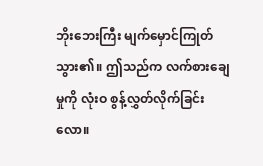ဘိုးဘေးကြီး မျက်မှောင်ကြုတ်သွား၏။ ဤသည်က လက်စားချေမှုကို လုံးဝ စွန့်လွှတ်လိုက်ခြင်းလော။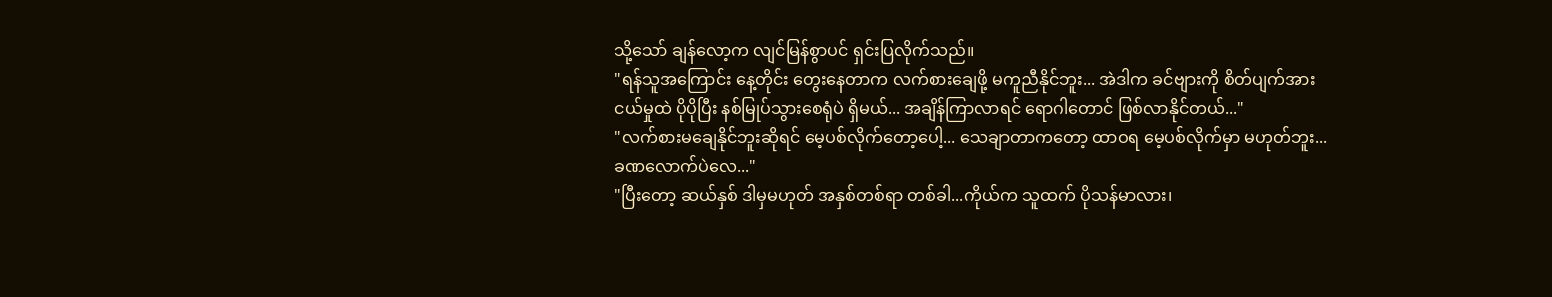သို့သော် ချန်လော့က လျင်မြန်စွာပင် ရှင်းပြလိုက်သည်။
"ရန်သူအကြောင်း နေ့တိုင်း တွေးနေတာက လက်စားချေဖို့ မကူညီနိုင်ဘူး... အဲဒါက ခင်ဗျားကို စိတ်ပျက်အားငယ်မှုထဲ ပိုပိုပြီး နစ်မြုပ်သွားစေရုံပဲ ရှိမယ်... အချိန်ကြာလာရင် ရောဂါတောင် ဖြစ်လာနိုင်တယ်..."
"လက်စားမချေနိုင်ဘူးဆိုရင် မေ့ပစ်လိုက်တော့ပေါ့... သေချာတာကတော့ ထာဝရ မေ့ပစ်လိုက်မှာ မဟုတ်ဘူး... ခဏလောက်ပဲလေ..."
"ပြီးတော့ ဆယ်နှစ် ဒါမှမဟုတ် အနှစ်တစ်ရာ တစ်ခါ...ကိုယ်က သူထက် ပိုသန်မာလား၊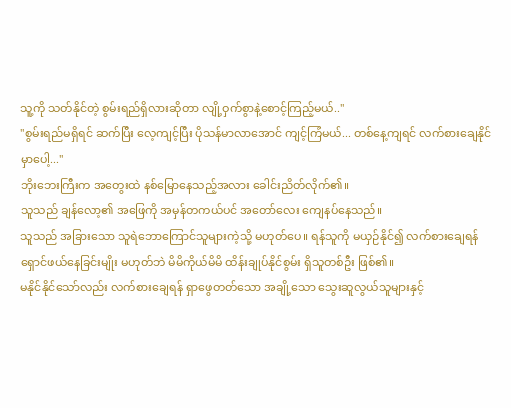သူ့ကို သတ်နိုင်တဲ့ စွမ်းရည်ရှိလားဆိုတာ လျို့ဝှက်စွာနဲ့စောင့်ကြည့်မယ်.."
"စွမ်းရည်မရှိရင် ဆက်ပြီး လေ့ကျင့်ပြီး ပိုသန်မာလာအောင် ကျင့်ကြံမယ်... တစ်နေ့ကျရင် လက်စားချေနိုင်မှာပေါ့..."
ဘိုးဘေးကြီးက အတွေးထဲ နစ်မြောနေသည့်အလား ခေါင်းညိတ်လိုက်၏။
သူသည် ချန်လော့၏ အဖြေကို အမှန်တကယ်ပင် အတော်လေး ကျေနပ်နေသည်။
သူသည် အခြားသော သူရဲဘောကြောင်သူများကဲ့သို့ မဟုတ်ပေ။ ရန်သူကို မယှဉ်နိုင်၍ လက်စားချေရန် ရှောင်ဖယ်နေခြင်းမျိုး မဟုတ်ဘဲ မိမိကိုယ်မိမိ ထိန်းချုပ်နိုင်စွမ်း ရှိသူတစ်ဦး ဖြစ်၏။
မနိုင်နိုင်သော်လည်း လက်စားချေရန် ရှာဖွေတတ်သော အချို့သော သွေးဆူလွယ်သူများနှင့်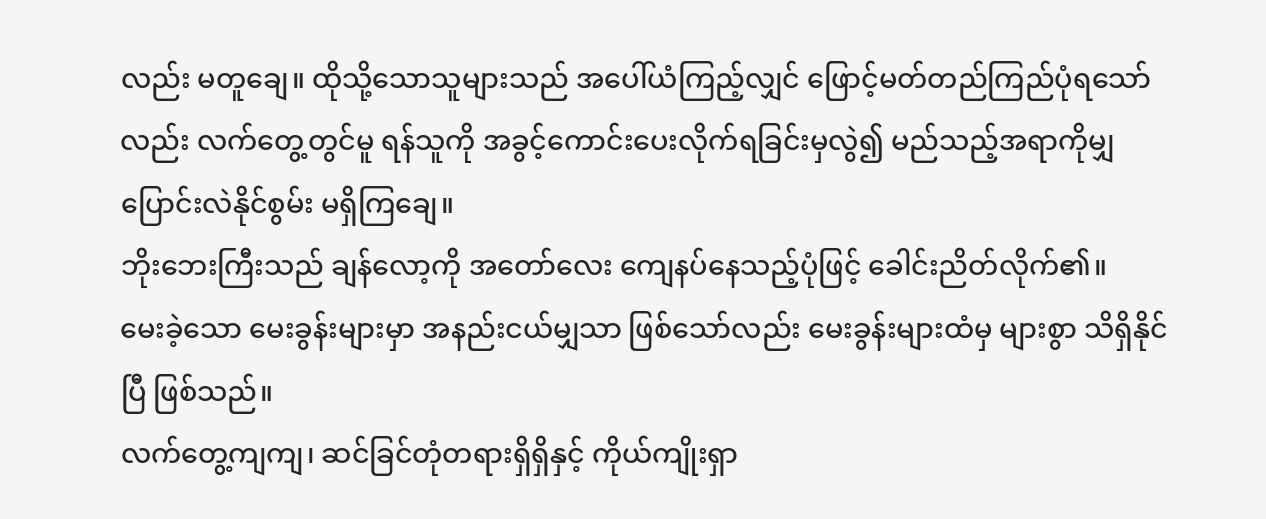လည်း မတူချေ။ ထိုသို့သောသူများသည် အပေါ်ယံကြည့်လျှင် ဖြောင့်မတ်တည်ကြည်ပုံရသော်လည်း လက်တွေ့တွင်မူ ရန်သူကို အခွင့်ကောင်းပေးလိုက်ရခြင်းမှလွဲ၍ မည်သည့်အရာကိုမျှ ပြောင်းလဲနိုင်စွမ်း မရှိကြချေ။
ဘိုးဘေးကြီးသည် ချန်လော့ကို အတော်လေး ကျေနပ်နေသည့်ပုံဖြင့် ခေါင်းညိတ်လိုက်၏။
မေးခဲ့သော မေးခွန်းများမှာ အနည်းငယ်မျှသာ ဖြစ်သော်လည်း မေးခွန်းများထံမှ များစွာ သိရှိနိုင်ပြီ ဖြစ်သည်။
လက်တွေ့ကျကျ၊ ဆင်ခြင်တုံတရားရှိရှိနှင့် ကိုယ်ကျိုးရှာ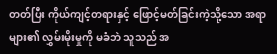တတ်ပြီး ကိုယ်ကျင့်တရားနှင့် ဖြောင့်မတ်ခြင်းကဲ့သို့သော အရာများ၏ လွှမ်းမိုးမှုကို မခံဘဲ သူသည် အ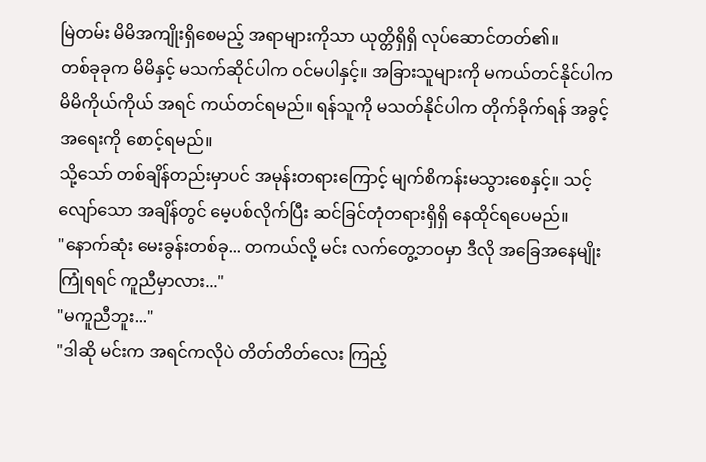မြဲတမ်း မိမိအကျိုးရှိစေမည့် အရာများကိုသာ ယုတ္တိရှိရှိ လုပ်ဆောင်တတ်၏။
တစ်ခုခုက မိမိနှင့် မသက်ဆိုင်ပါက ဝင်မပါနှင့်။ အခြားသူများကို မကယ်တင်နိုင်ပါက မိမိကိုယ်ကိုယ် အရင် ကယ်တင်ရမည်။ ရန်သူကို မသတ်နိုင်ပါက တိုက်ခိုက်ရန် အခွင့်အရေးကို စောင့်ရမည်။
သို့သော် တစ်ချိန်တည်းမှာပင် အမုန်းတရားကြောင့် မျက်စိကန်းမသွားစေနှင့်။ သင့်လျော်သော အချိန်တွင် မေ့ပစ်လိုက်ပြီး ဆင်ခြင်တုံတရားရှိရှိ နေထိုင်ရပေမည်။
"နောက်ဆုံး မေးခွန်းတစ်ခု... တကယ်လို့ မင်း လက်တွေ့ဘဝမှာ ဒီလို အခြေအနေမျိုး ကြုံရရင် ကူညီမှာလား..."
"မကူညီဘူး..."
"ဒါဆို မင်းက အရင်ကလိုပဲ တိတ်တိတ်လေး ကြည့်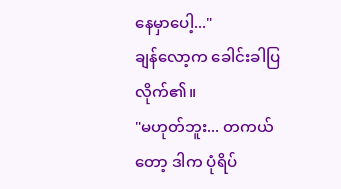နေမှာပေါ့..."
ချန်လော့က ခေါင်းခါပြလိုက်၏။
"မဟုတ်ဘူး... တကယ်တော့ ဒါက ပုံရိပ်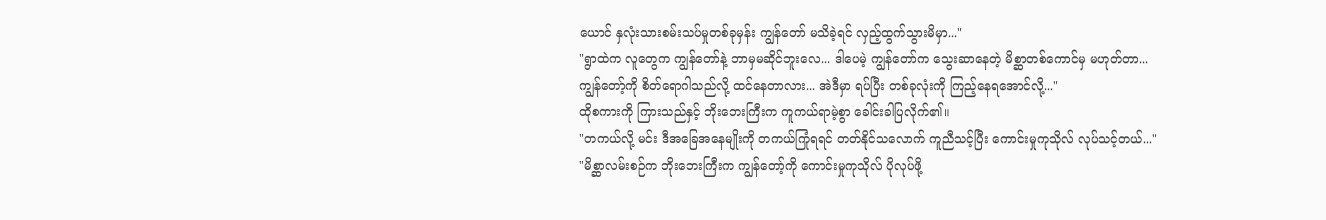ယောင် နှလုံးသားစမ်းသပ်မှုတစ်ခုမှန်း ကျွန်တော် မသိခဲ့ရင် လှည့်ထွက်သွားမိမှာ..."
"ရွာထဲက လူတွေက ကျွန်တော်နဲ့ ဘာမှမဆိုင်ဘူးလေ... ဒါပေမဲ့ ကျွန်တော်က သွေးဆာနေတဲ့ မိစ္ဆာတစ်ကောင်မှ မဟုတ်တာ... ကျွန်တော့်ကို စိတ်ရောဂါသည်လို့ ထင်နေတာလား... အဲဒီမှာ ရပ်ပြီး တစ်ခုလုံးကို ကြည့်နေရအောင်လို့..."
ထိုစကားကို ကြားသည်နှင့် ဘိုးဘေးကြီးက ကူကယ်ရာမဲ့စွာ ခေါင်းခါပြလိုက်၏။
"တကယ်လို့ မင်း ဒီအခြေအနေမျိုးကို တကယ်ကြုံရရင် တတ်နိုင်သလောက် ကူညီသင့်ပြီး ကောင်းမှုကုသိုလ် လုပ်သင့်တယ်..."
"မိစ္ဆာလမ်းစဉ်က ဘိုးဘေးကြီးက ကျွန်တော့်ကို ကောင်းမှုကုသိုလ် ပိုလုပ်ဖို့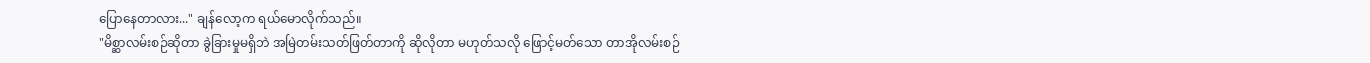ပြောနေတာလား..." ချန်လော့က ရယ်မောလိုက်သည်။
"မိစ္ဆာလမ်းစဉ်ဆိုတာ ခွဲခြားမှုမရှိဘဲ အမြဲတမ်းသတ်ဖြတ်တာကို ဆိုလိုတာ မဟုတ်သလို ဖြောင့်မတ်သော တာအိုလမ်းစဉ်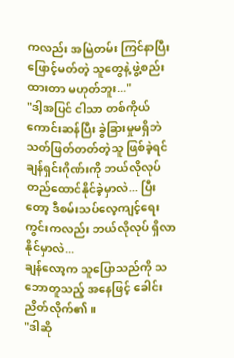ကလည်း အမြဲတမ်း ကြင်နာပြီး ဖြောင့်မတ်တဲ့ သူတွေနဲ့ ဖွဲ့စည်းထားတာ မဟုတ်ဘူး..."
"ဒါ့အပြင် ငါသာ တစ်ကိုယ်ကောင်းဆန်ပြီး ခွဲခြားမှုမရှိဘဲ သတ်ဖြတ်တတ်တဲ့သူ ဖြစ်ခဲ့ရင် ချန်ရှင်းဂိုဏ်းကို ဘယ်လိုလုပ် တည်ထောင်နိုင်ခဲ့မှာလဲ... ပြီးတော့ ဒီစမ်းသပ်လေ့ကျင့်ရေးကွင်းကလည်း ဘယ်လိုလုပ် ရှိလာနိုင်မှာလဲ...
ချန်လော့က သူပြောသည်ကို သဘောတူသည့် အနေဖြင့် ခေါင်းညိတ်လိုက်၏။
"ဒါဆို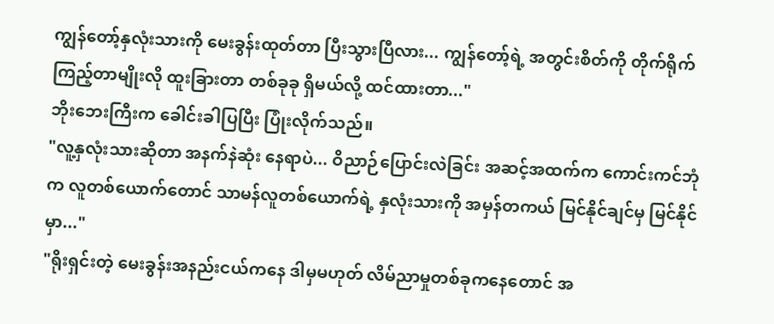ကျွန်တော့်နှလုံးသားကို မေးခွန်းထုတ်တာ ပြီးသွားပြီလား... ကျွန်တော့်ရဲ့ အတွင်းစိတ်ကို တိုက်ရိုက် ကြည့်တာမျိုးလို ထူးခြားတာ တစ်ခုခု ရှိမယ်လို့ ထင်ထားတာ..."
ဘိုးဘေးကြီးက ခေါင်းခါပြပြီး ပြုံးလိုက်သည်။
"လူ့နှလုံးသားဆိုတာ အနက်နဲဆုံး နေရာပဲ... ဝိညာဉ်ပြောင်းလဲခြင်း အဆင့်အထက်က ကောင်းကင်ဘုံက လူတစ်ယောက်တောင် သာမန်လူတစ်ယောက်ရဲ့ နှလုံးသားကို အမှန်တကယ် မြင်နိုင်ချင်မှ မြင်နိုင်မှာ..."
"ရိုးရှင်းတဲ့ မေးခွန်းအနည်းငယ်ကနေ ဒါမှမဟုတ် လိမ်ညာမှုတစ်ခုကနေတောင် အ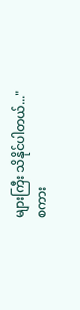များကြီး သိနိုင်ပါတယ်..."
စကား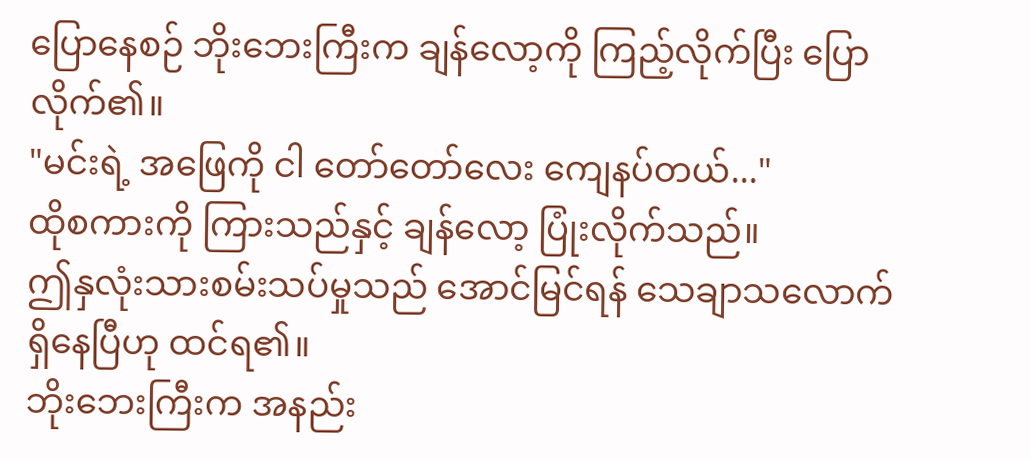ပြောနေစဉ် ဘိုးဘေးကြီးက ချန်လော့ကို ကြည့်လိုက်ပြီး ပြောလိုက်၏။
"မင်းရဲ့ အဖြေကို ငါ တော်တော်လေး ကျေနပ်တယ်..."
ထိုစကားကို ကြားသည်နှင့် ချန်လော့ ပြုံးလိုက်သည်။
ဤနှလုံးသားစမ်းသပ်မှုသည် အောင်မြင်ရန် သေချာသလောက် ရှိနေပြီဟု ထင်ရ၏။
ဘိုးဘေးကြီးက အနည်း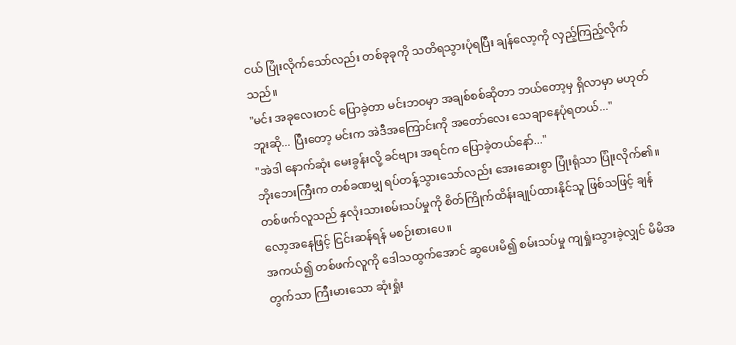ငယ် ပြုံးလိုက်သော်လည်း တစ်ခုခုကို သတိရသွားပုံရပြီး ချန်လော့ကို လှည့်ကြည့်လိုက်သည်။
"မင်း အခုလေးတင် ပြောခဲ့တာ မင်းဘဝမှာ အချစ်စစ်ဆိုတာ ဘယ်တော့မှ ရှိလာမှာ မဟုတ်ဘူးဆို... ပြီးတော့ မင်းက အဲဒီအကြောင်းကို အတော်လေး သေချာနေပုံရတယ်..."
"အဲဒါ နောက်ဆုံး မေးခွန်းလို့ ခင်ဗျား အရင်က ပြောခဲ့တယ်နော်..."
ဘိုးဘေးကြီးက တစ်ခဏမျှ ရပ်တန့်သွားသော်လည်း အေးဆေးစွာ ပြုံးရုံသာ ပြုံးလိုက်၏။
တစ်ဖက်လူသည် နှလုံးသားစမ်းသပ်မှုကို စိတ်ကြိုက်ထိန်းချုပ်ထားနိုင်သူ ဖြစ်သဖြင့် ချန်လော့အနေဖြင့် ငြင်းဆန်ရန် မစဉ်းစားပေ။
အကယ်၍ တစ်ဖက်လူကို ဒေါသထွက်အောင် ဆွပေးမိ၍ စမ်းသပ်မှု ကျရှုံးသွားခဲ့လျှင် မိမိအတွက်သာ ကြီးမားသော ဆုံးရှုံး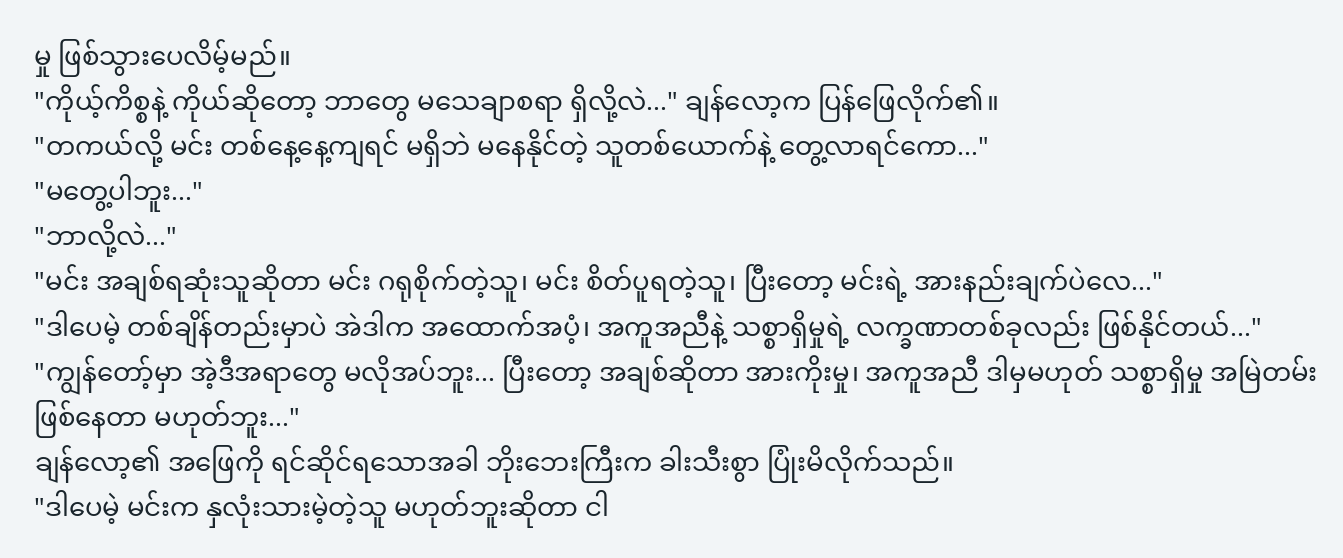မှု ဖြစ်သွားပေလိမ့်မည်။
"ကိုယ့်ကိစ္စနဲ့ ကိုယ်ဆိုတော့ ဘာတွေ မသေချာစရာ ရှိလို့လဲ..." ချန်လော့က ပြန်ဖြေလိုက်၏။
"တကယ်လို့ မင်း တစ်နေ့နေ့ကျရင် မရှိဘဲ မနေနိုင်တဲ့ သူတစ်ယောက်နဲ့ တွေ့လာရင်ကော..."
"မတွေ့ပါဘူး..."
"ဘာလို့လဲ..."
"မင်း အချစ်ရဆုံးသူဆိုတာ မင်း ဂရုစိုက်တဲ့သူ၊ မင်း စိတ်ပူရတဲ့သူ၊ ပြီးတော့ မင်းရဲ့ အားနည်းချက်ပဲလေ..."
"ဒါပေမဲ့ တစ်ချိန်တည်းမှာပဲ အဲဒါက အထောက်အပံ့၊ အကူအညီနဲ့ သစ္စာရှိမှုရဲ့ လက္ခဏာတစ်ခုလည်း ဖြစ်နိုင်တယ်..."
"ကျွန်တော့်မှာ အဲ့ဒီအရာတွေ မလိုအပ်ဘူး... ပြီးတော့ အချစ်ဆိုတာ အားကိုးမှု၊ အကူအညီ ဒါမှမဟုတ် သစ္စာရှိမှု အမြဲတမ်း ဖြစ်နေတာ မဟုတ်ဘူး..."
ချန်လော့၏ အဖြေကို ရင်ဆိုင်ရသောအခါ ဘိုးဘေးကြီးက ခါးသီးစွာ ပြုံးမိလိုက်သည်။
"ဒါပေမဲ့ မင်းက နှလုံးသားမဲ့တဲ့သူ မဟုတ်ဘူးဆိုတာ ငါ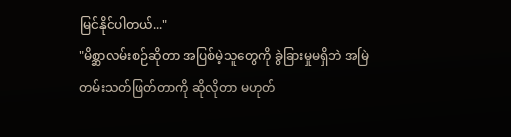မြင်နိုင်ပါတယ်..."
"မိစ္ဆာလမ်းစဉ်ဆိုတာ အပြစ်မဲ့သူတွေကို ခွဲခြားမှုမရှိဘဲ အမြဲတမ်းသတ်ဖြတ်တာကို ဆိုလိုတာ မဟုတ်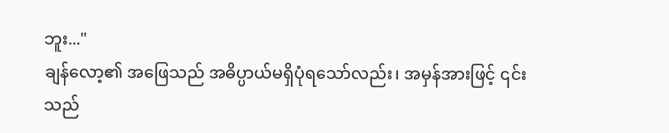ဘူး..."
ချန်လော့၏ အဖြေသည် အဓိပ္ပာယ်မရှိပုံရသော်လည်း၊ အမှန်အားဖြင့် ၎င်းသည်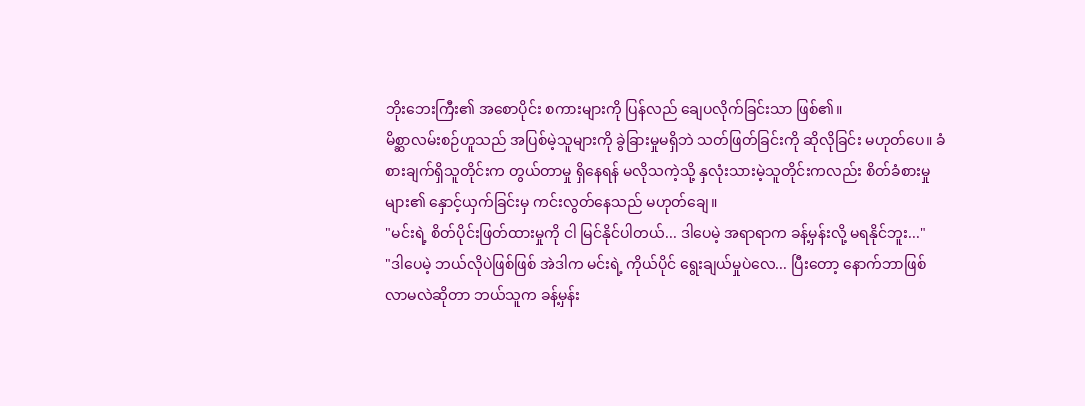ဘိုးဘေးကြီး၏ အစောပိုင်း စကားများကို ပြန်လည် ချေပလိုက်ခြင်းသာ ဖြစ်၏။
မိစ္ဆာလမ်းစဉ်ဟူသည် အပြစ်မဲ့သူများကို ခွဲခြားမှုမရှိဘဲ သတ်ဖြတ်ခြင်းကို ဆိုလိုခြင်း မဟုတ်ပေ။ ခံစားချက်ရှိသူတိုင်းက တွယ်တာမှု ရှိနေရန် မလိုသကဲ့သို့ နှလုံးသားမဲ့သူတိုင်းကလည်း စိတ်ခံစားမှုများ၏ နှောင့်ယှက်ခြင်းမှ ကင်းလွတ်နေသည် မဟုတ်ချေ။
"မင်းရဲ့ စိတ်ပိုင်းဖြတ်ထားမှုကို ငါ မြင်နိုင်ပါတယ်... ဒါပေမဲ့ အရာရာက ခန့်မှန်းလို့ မရနိုင်ဘူး..."
"ဒါပေမဲ့ ဘယ်လိုပဲဖြစ်ဖြစ် အဲဒါက မင်းရဲ့ ကိုယ်ပိုင် ရွေးချယ်မှုပဲလေ... ပြီးတော့ နောက်ဘာဖြစ်လာမလဲဆိုတာ ဘယ်သူက ခန့်မှန်း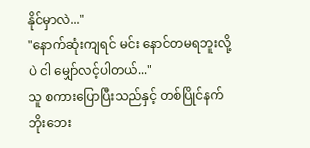နိုင်မှာလဲ..."
"နောက်ဆုံးကျရင် မင်း နောင်တမရဘူးလို့ပဲ ငါ မျှော်လင့်ပါတယ်..."
သူ စကားပြောပြီးသည်နှင့် တစ်ပြိုင်နက် ဘိုးဘေး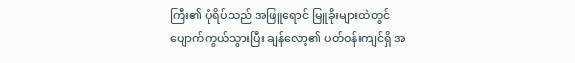ကြီး၏ ပုံရိပ်သည် အဖြူရောင် မြူခိုးများထဲတွင် ပျောက်ကွယ်သွားပြီး ချန်လော့၏ ပတ်ဝန်းကျင်ရှိ အ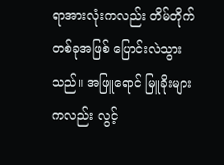ရာအားလုံးကလည်း တိမ်တိုက်တစ်ခုအဖြစ် ပြောင်းလဲသွားသည်။ အဖြူရောင် မြူခိုးများကလည်း လွင့်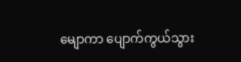မျောကာ ပျောက်ကွယ်သွား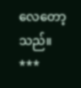လေတော့သည်။
***